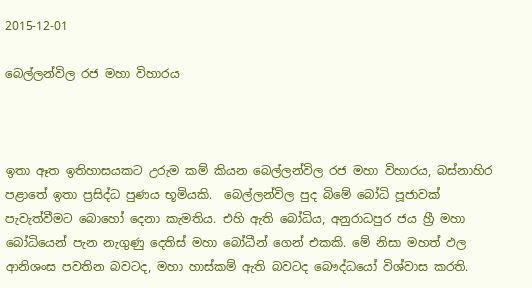2015-12-01

බෙල්ලන්විල රජ මහා විහාරය



ඉතා ඈත ඉතිහාසයකට උරුම කම් කියන බෙල්ලන්විල රජ මහා විහාරය, බස්නාහිර පළාතේ ඉතා ප්‍රසිද්ධ පුණය භූමියකි.  බෙල්ලන්විල පුද බිමේ බෝධි පූජාවක් පැවැත්වීමට බොහෝ දෙනා කැමතිය. එහි ඇති බෝධිය, අනුරාධපුර ජය හ්‍රී මහා බෝධියෙන් පැන නැගුණු දෙතිස් මහා බෝධීන් ගෙන් එකකි. මේ නිසා මහත් ඵල ආනිශංස පවතින බවටද, මහා හාස්කම් ඇති බවටද බෞද්ධයෝ විශ්වාස කරති.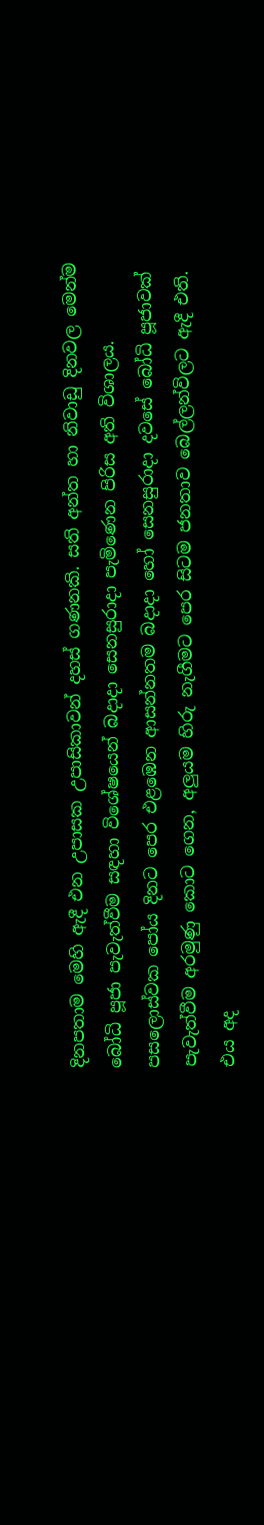දිනපතාම මෙහි ඇදී එන උපාසක උපාසිකාවන් දහස් ගණනකි. සති අන්ත හා නිවාඩු දිනවල මෙන්ම බෝධි පූජා පැවැත්වීම සඳහා විශේෂයෙන් බදාදා සෙනසුරාදා පැමිණෙන පිරිස අති විශාලය. පසලොස්වක පෝය දිනට පෙර එළඹෙන ආසන්නතම බදාදා හෝ සෙනසුරාදා දවසේ බෝධි පූජාවක් පැවැත්වීම අරමුණු කොට ගෙන, අලුයම හිරු නැගීමට පෙර සිටම ජනතාව බෙල්ලන්විලට ඇදී එති. එය අද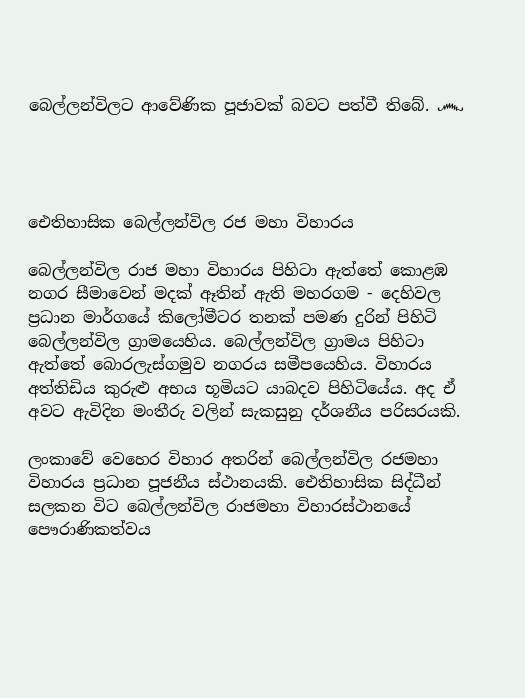බෙල්ලන්විලට ආවේණික පූජාවක් බවට පත්වී තිබේ. ෴




ඓතිහාසික බෙල්ලන්විල රජ මහා විහාරය

බෙල්ලන්විල රාජ මහා විහාරය පිහිටා ඇත්තේ කොළඹ නගර සීමාවෙන් මදක් ඈතින් ඇති මහරගම - දෙහිවල ප්‍රධාන මාර්ගයේ කිලෝමීටර තනක් පමණ දුරින් පිහිටි බෙල්ලන්විල ග්‍රාමයෙහිය. බෙල්ලන්විල ග්‍රාමය පිහිටා ඇත්තේ බොරලැස්ගමුව නගරය සමීපයෙහිය. විහාරය අත්තිඩිය කුරුළු අභය භූමියට යාබදව පිහිටියේය. අද ඒ අවට ඇවිදින මංතීරු වලින් සැකසුනු දර්ශනීය පරිසරයකි.

ලංකාවේ වෙහෙර විහාර අතරින් බෙල්ලන්විල රජමහා විහාරය ප්‍රධාන පූජනීය ස්ථානයකි. ඓතිහාසික සිද්ධීන් සලකන විට බෙල්ලන්විල රාජමහා විහාරස්ථානයේ පෞරාණිකත්වය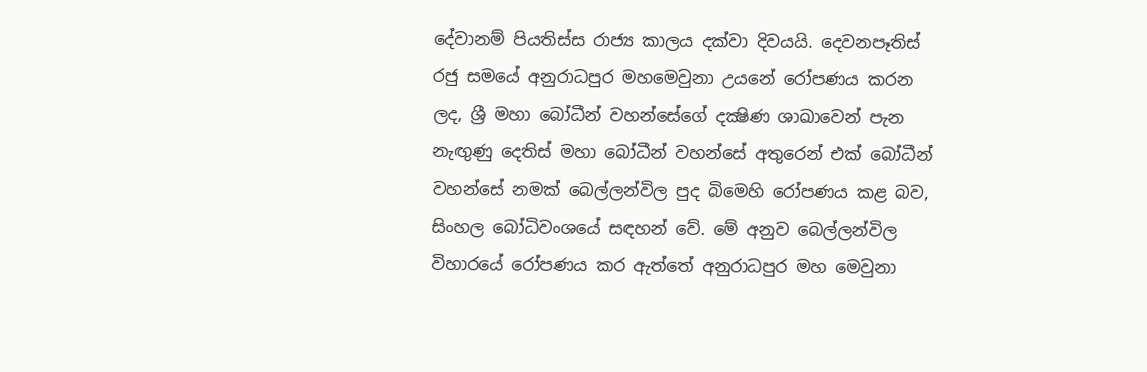දේවානම් පියතිස්ස රාජ්‍ය කාලය දක්වා දිවයයි. දෙවනපෑතිස් රජු සමයේ අනුරාධපුර මහමෙවුනා උයනේ රෝපණය කරන ලද, ශ්‍රී මහා බෝධීන් වහන්සේගේ දක්‍ෂිණ ශාඛාවෙන් පැන නැඟුණු දෙතිස් මහා බෝධීන් වහන්සේ අතුරෙන් එක් බෝධීන් වහන්සේ නමක් බෙල්ලන්විල පුද බිමෙහි රෝපණය කළ බව, සිංහල බෝධිවංශයේ සඳහන් වේ. මේ අනුව බෙල්ලන්විල විහාරයේ රෝපණය කර ඇත්තේ අනුරාධපුර මහ මෙවුනා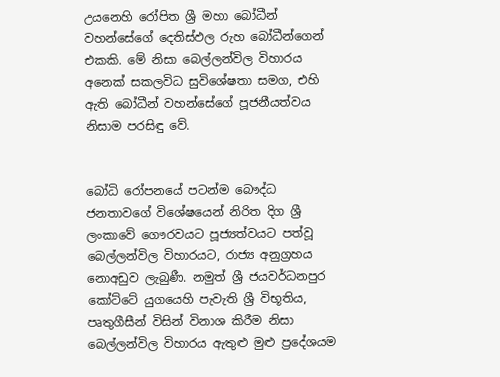උයනෙහි රෝපිත ශ්‍රී මහා බෝධීන් වහන්සේගේ දෙතිස්ඵල රුහ බෝධීන්ගෙන් එකකි. මේ නිසා බෙල්ලන්විල විහාරය අනෙක් සකලවිධ සුවිශේෂතා සමග, එහි ඇති බෝධීන් වහන්සේගේ පූජනීයත්වය නිසාම පරසිඳු වේ.


බෝධි රෝපනයේ පටන්ම බෞද්ධ ජනතාවගේ විශේෂයෙන් නිරිත දිග ශ්‍රී ලංකාවේ ගෞරවයට පූජ්‍යත්වයට පත්වූ බෙල්ලන්විල විහාරයට, රාජ්‍ය අනුග්‍රහය නොඅඩුව ලැබුණී. නමුත් ශ්‍රී ජයවර්ධනපුර කෝට්ටේ යුගයෙහි පැවැති ශ්‍රී විභූතිය, පෘතුගීසීන් විසින් විනාශ කිරීම නිසා බෙල්ලන්විල විහාරය ඇතුළු මුළු ප්‍රදේශයම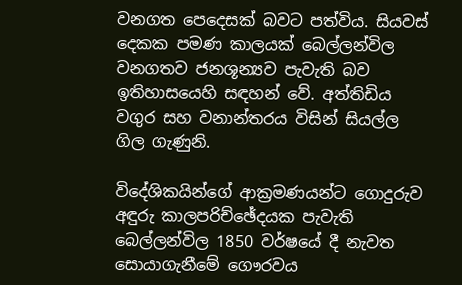වනගත පෙදෙසක් බවට පත්විය. සියවස් දෙකක පමණ කාලයක් බෙල්ලන්විල වනගතව ජනශූන්‍යව පැවැති බව ඉතිහාසයෙහි සඳහන් වේ. අත්තිඩිය වගුර සහ වනාන්තරය විසින් සියල්ල ගිල ගැණුනි.

විදේශිකයින්ගේ ආක්‍රමණයන්ට ගොදුරුව අඳුරු කාලපරිච්ඡේදයක පැවැති බෙල්ලන්විල 1850 වර්ෂයේ දී නැවත සොයාගැනීමේ ගෞරවය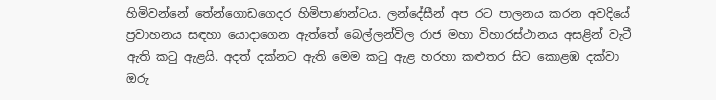හිමිවන්නේ තේන්ගොඩගෙදර හිමිපාණන්ටය. ලන්දේසීන් අප රට පාලනය කරන අවදියේ ප්‍රවාහනය සඳහා යොදාගෙන ඇත්තේ බෙල්ලන්විල රාජ මහා විහාරස්ථානය අසළින් වැටී ඇති කටු ඇළයි. අදත් දක්නට ඇති මෙම කටු ඇළ හරහා කළුතර සිට කොළඹ දක්වා ඔරු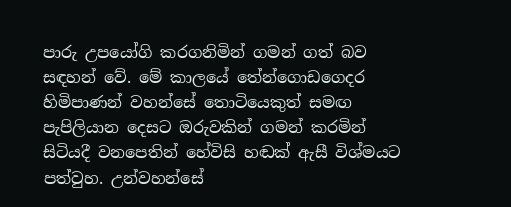පාරු උපයෝගි කරගනිමින් ගමන් ගත් බව සඳහන් වේ. මේ කාලයේ තේන්ගොඩගෙදර හිමිපාණන් වහන්සේ තොටියෙකුත් සමඟ පැපිලියාන දෙසට ඔරුවකින් ගමන් කරමින් සිටියදී වනපෙතින් හේවිසි හඬක් ඇසී විශ්මයට පත්වුහ. උන්වහන්සේ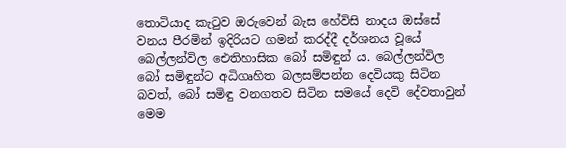තොටියාද කැටුව ඔරුවෙන් බැස හේවිසි නාදය ඔස්සේ වනය පීරමින් ඉදිරියට ගමන් කරද්දී දර්ශනය වූයේ බෙල්ලන්විල ඓතිහාසික බෝ සමිඳුන් ය. බෙල්ලන්විල බෝ සමිඳුන්ට අධිගෘහිත බලසම්පන්න දෙවියකු සිටින බවත්, බෝ සමිඳු වනගතව සිටින සමයේ දෙවි දේවතාවුන් මෙම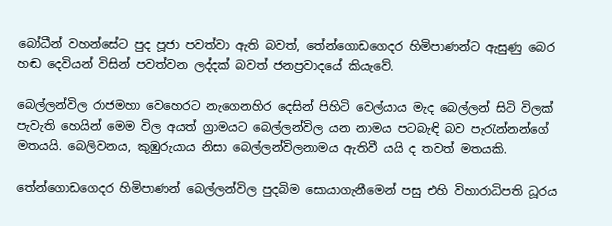බෝධීන් වහන්සේට පුද පූජා පවත්වා ඇති බවත්, තේන්ගොඩගෙදර හිමිපාණන්ට ඇසුණු බෙර හඬ දෙවියන් විසින් පවත්වන ලද්දක් බවත් ජනප්‍රවාදයේ කියැවේ.

බෙල්ලන්විල රාජමහා වෙහෙරට නැගෙනහිර දෙසින් පිහිටි වෙල්යාය මැද බෙල්ලන් සිටි විලක් පැවැති හෙයින් මෙම විල අයත් ග්‍රාමයට බෙල්ලන්විල යන නාමය පටබැඳි බව පැරැන්නන්ගේ මතයයි. බෙලිවනය, කුඹුරුයාය නිසා බෙල්ලන්විලනාමය ඇතිවී යයි ද තවත් මතයකි.

තේන්ගොඩගෙදර හිමිපාණන් බෙල්ලන්විල පුදබිම සොයාගැනීමෙන් පසු එහි විහාරාධිපති ධූරය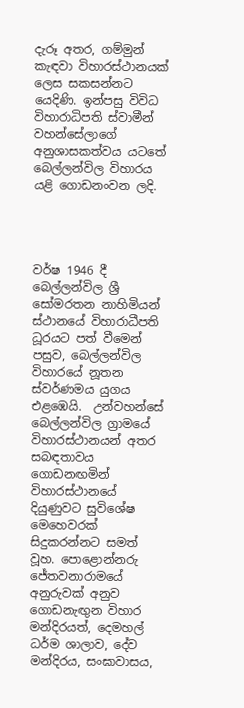දැරූ අතර, ගම්මුන් කැඳවා විහාරස්ථානයක් ලෙස සකසන්නට යෙදිණි. ඉන්පසු විවිධ විහාරාධිපති ස්වාමීන් වහන්සේලාගේ අනුශාසකත්වය යටතේ බෙල්ලන්විල විහාරය යළි ගොඩනංවන ලදි.




වර්ෂ 1946 දී බෙල්ලන්විල ශ්‍රී සෝමරතන නාහිමියන් ස්ථානයේ විහාරාධීපති ධූරයට පත් වීමෙන් පසුව, බෙල්ලන්විල විහාරයේ නූතන ස්වර්ණමය යුගය එළඹෙයි.  උන්වහන්සේ බෙල්ලන්විල ග්‍රාමයේ විහාරස්ථානයන් අතර සබඳතාවය ගොඩනඟමින් විහාරස්ථානයේ දියුණුවට සුවිශේෂ මෙහෙවරක් සිදුකරන්නට සමත් වූහ. පොළොන්නරු ජේතවනාරාමයේ අනුරුවක් අනුව ගොඩනැඟුන විහාර මන්දිරයත්, දෙමහල් ධර්ම ශාලාව, දේව මන්දිරය, සංඝාවාසය,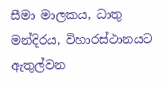සීමා මාලකය, ධාතු මන්දිරය, විහාරස්ථානයට ඇතුල්වන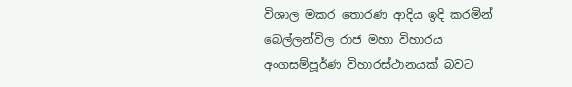විශාල මකර තොරණ ආදිය ඉදි කරමින් බෙල්ලන්විල රාජ මහා විහාරය අංගසම්පූර්ණ විහාරස්ථානයක් බවට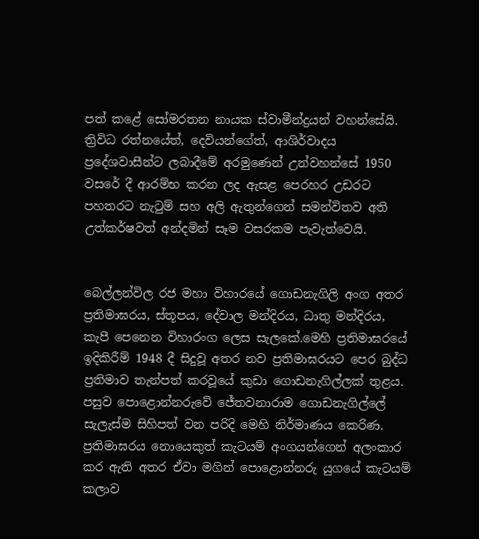පත් කළේ සෝමරතන නායක ස්වාමීන්ද්‍රයන් වහන්සේයි. ත්‍රිවිධ රත්නයේත්, දෙවියන්ගේත්, ආශිර්වාදය ප්‍රදේශවාසීන්ට ලබාදීමේ අරමුණෙන් උන්වහන්සේ 1950 වසරේ දී ආරම්භ කරන ලද ඇසළ පෙරහර උඩරට පහතරට නැටුම් සහ අලි ඇතුන්ගෙන් සමන්විතව අති උත්කර්ෂවත් අන්දමින් සෑම වසරකම පැවැත්වෙයි.


බෙල්ලන්විල රජ මහා විහාරයේ ගොඩනැගිලි අංග අතර ප්‍රතිමාඝරය, ස්තූපය, දේවාල මන්දිරය, ධාතු මන්දිරය, කැපී පෙනෙන විහාරංග ලෙස සැලකේ.මෙහි ප්‍රතිමාඝරයේ ඉදිකිරීම් 1948 දී සිදුවූ අතර නව ප්‍රතිමාඝරයට පෙර බුද්ධ ප්‍රතිමාව තැන්පත් කරවූයේ කුඩා ගොඩනැගිල්ලක් තුළය. පසුව පොළොන්නරුවේ ජේතවනාරාම ගොඩනැගිල්ලේ සැලැස්ම සිහිපත් වන පරිදි මෙහි නිර්මාණය කෙරිණ. ප්‍රතිමාඝරය නොයෙකුත් කැටයම් අංගයන්ගෙන් අලංකාර කර ඇති අතර ඒවා මගින් පොළොන්නරු යුගයේ කැටයම් කලාව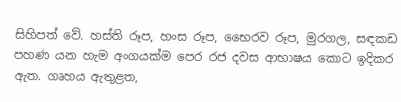සිහිපත් වේ. හස්ති රූප, හංස රූප, භෛරව රූප, මුරගල, සඳකඩ පහණ යන හැම අංගයක්ම පෙර රජ දවස ආභාෂය කොට ඉදිකර ඇත. ගෘහය ඇතුළත,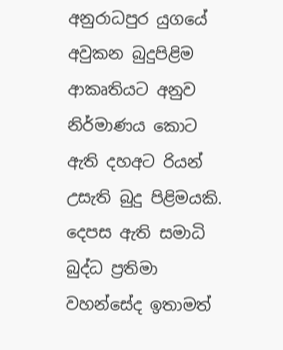අනුරාධපුර යුගයේ අවුකන බුදුපිළිම ආකෘතියට අනුව නිර්මාණය කොට ඇති දහඅට රියන් උසැති බුදු පිළිමයකි. දෙපස ඇති සමාධි බුද්ධ ප්‍රතිමා වහන්සේද ඉතාමත්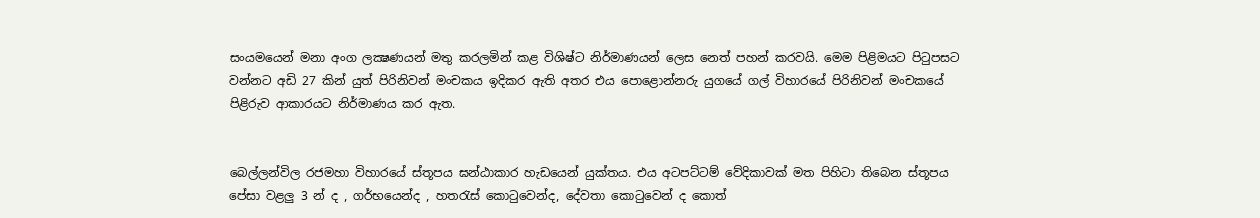සංයමයෙන් මනා අංග ලක්‍ෂණයන් මතු කරලමින් කළ විශිෂ්ට නිර්මාණයන් ලෙස නෙත් පහන් කරවයි. මෙම පිළිමයට පිටුපසට වන්නට අඩි 27 කින් යුත් පිරිනිවන් මංචකය ඉදිකර ඇති අතර එය පොළොන්නරු යුගයේ ගල් විහාරයේ පිරිනිවන් මංචකයේ පිළිරුව ආකාරයට නිර්මාණය කර ඇත.


බෙල්ලන්විල රජමහා විහාරයේ ස්තූපය ඝන්ඨාකාර හැඩයෙන් යුක්තය. එය අටපට්ටම් වේදිකාවක් මත පිහිටා තිබෙන ස්තූපය පේසා වළලු 3 න් ද , ගර්භයෙන්ද , හතරැස් කොටුවෙන්ද, දේවතා කොටුවෙන් ද කොත්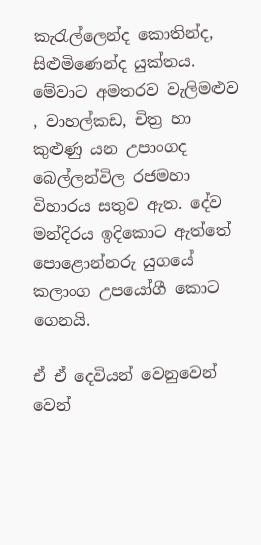කැරැල්ලෙන්ද කොතින්ද, සිළුමිණෙන්ද යුක්තය. මේවාට අමතරව වැලිමළුව , වාහල්කඩ, චිත්‍ර හා කුළුණු යන උපාංගද බෙල්ලන්විල රජමහා විහාරය සතුව ඇත. දේව මන්දිරය ඉදිකොට ඇත්තේ පොළොන්නරු යුගයේ කලාංග උපයෝගී කොට ගෙනයි.

ඒ ඒ දෙවියන් වෙනුවෙන් වෙන්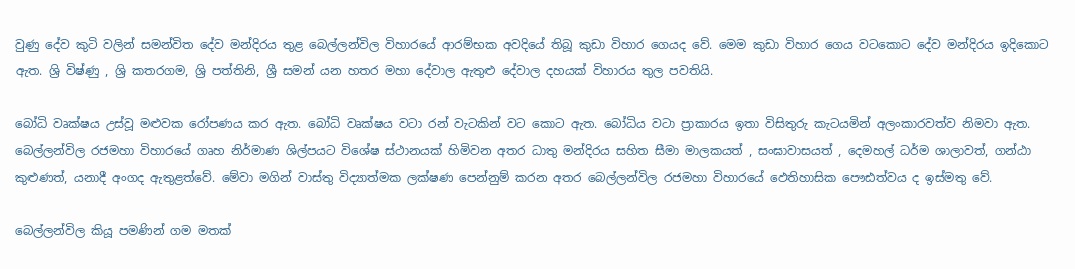වුණු දේව කුටි වලින් සමන්විත දේව මන්දිරය තුළ බෙල්ලන්විල විහාරයේ ආරම්භක අවදියේ තිබූ කුඩා විහාර ගෙයද වේ. මෙම කුඩා විහාර ගෙය වටකොට දේව මන්දිරය ඉදිකොට ඇත. ශ්‍රි විෂ්ණු , ශ්‍රි කතරගම, ශ්‍රි පත්තිනි, ශ්‍රී සමන් යන හතර මහා දේවාල ඇතුළු දේවාල දහයක් විහාරය තුල පවතියි.

බෝධි වෘක්ෂය උස්වූ මළුවක රෝපණය කර ඇත. බෝධි වෘක්ෂය වටා රන් වැටකින් වට කොට ඇත. බෝධිය වටා ප්‍රාකාරය ඉතා විසිතුරු කැටයමින් අලංකාරවත්ව නිමවා ඇත. බෙල්ලන්විල රජමහා විහාරයේ ගෘහ නිර්මාණ ශිල්පයට විශේෂ ස්ථානයක් හිමිවන අතර ධාතු මන්දිරය සහිත සීමා මාලකයත් , සංඝාවාසයත් , දෙමහල් ධර්ම ශාලාවත්, ගන්ඨා කුළුණත්, යනාදී අංගද ඇතුළත්වේ. මේවා මගින් වාස්තු විද්‍යාත්මක ලක්ෂණ පෙන්නුම් කරන අතර බෙල්ලන්විල රජමහා විහාරයේ ඵෙතිහාසික පෞඪත්වය ද ඉස්මතු වේ.

බෙල්ලන්විල කියූ පමණින් ගම මතක්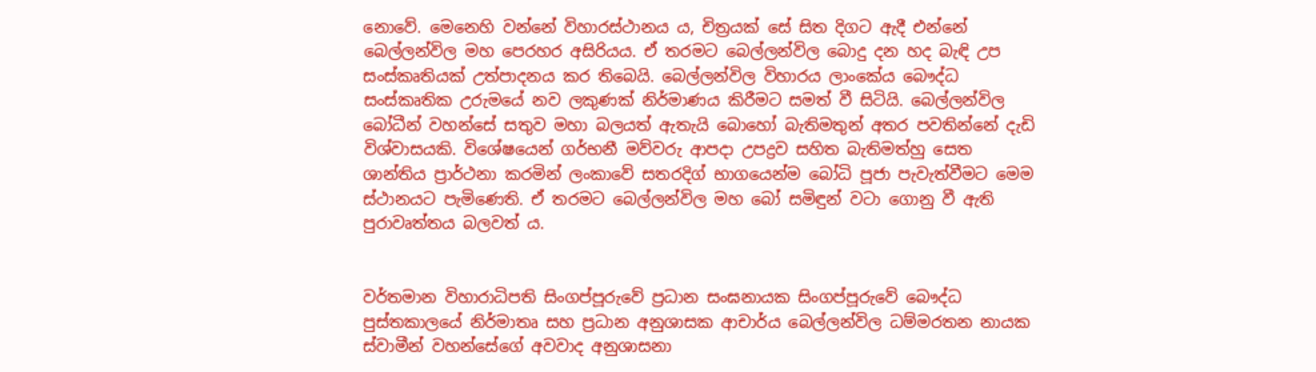නොවේ. මෙනෙහි වන්නේ විහාරස්ථානය ය, චිත්‍රයක් සේ සිත දිගට ඇදී එන්නේ බෙල්ලන්විල මහ පෙරහර අසිරියය. ඒ තරමට බෙල්ලන්විල බොදු දන හද බැඳි උප සංස්කෘතියක් උත්පාදනය කර තිබෙයි. බෙල්ලන්විල විහාරය ලාංකේය බෞද්ධ සංස්කෘතික උරුමයේ නව ලකුණක් නිර්මාණය කිරීමට සමත් වී සිටියි. බෙල්ලන්විල බෝධීන් වහන්සේ සතුව මහා බලයත් ඇතැයි බොහෝ බැතිමතුන් අතර පවතින්නේ දැඩි විශ්වාසයකි. විශේෂයෙන් ගර්භනී මව්වරු ආපදා උපද්‍රව සහිත බැතිමත්හු සෙත ශාන්තිය ප්‍රාර්ථනා කරමින් ලංකාවේ සතරදිග් භාගයෙන්ම බෝධි පූජා පැවැත්වීමට මෙම ස්ථානයට පැමිණෙති. ඒ තරමට බෙල්ලන්විල මහ බෝ සමිඳුන් වටා ගොනු වී ඇති පුරාවෘත්තය බලවත් ය.


වර්තමාන විහාරාධිපති සිංගප්පූරුවේ ප්‍රධාන සංඝනායක සිංගප්පූරුවේ බෞද්ධ පුස්තකාලයේ නිර්මාතෘ සහ ප්‍රධාන අනුශාසක ආචාර්ය බෙල්ලන්විල ධම්මරතන නායක ස්වාමීන් වහන්සේගේ අවවාද අනුශාසනා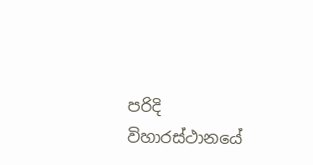පරිදි විහාරස්ථානයේ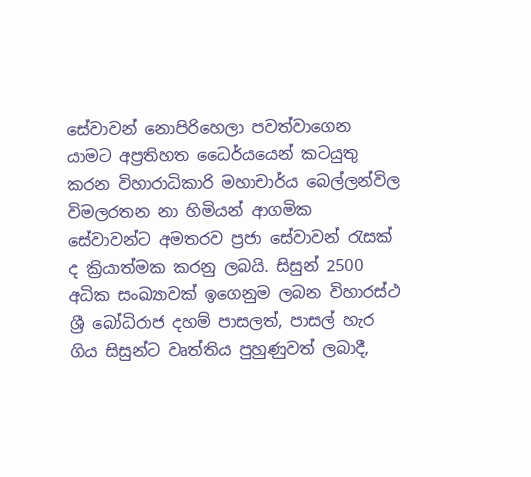සේවාවන් නොපිරිහෙලා පවත්වාගෙන යාමට අප්‍රතිහත ධෛර්යයෙන් කටයුතු කරන විහාරාධිකාරි මහාචාර්ය බෙල්ලන්විල විමලරතන නා හිමියන් ආගමික සේවාවන්ට අමතරව ප්‍රජා සේවාවන් රැසක් ද ක්‍රියාත්මක කරනු ලබයි. සිසුන් 2500 අධික සංඛ්‍යාවක් ඉගෙනුම ලබන විහාරස්ථ ශ්‍රී බෝධිරාජ දහම් පාසලත්, පාසල් හැර ගිය සිසුන්ට වෘත්තිය පුහුණුවත් ලබාදී,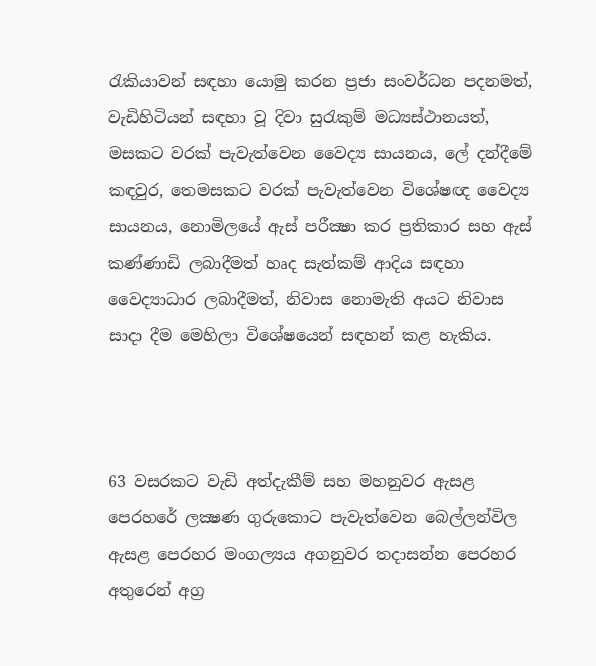රැකියාවන් සඳහා යොමු කරන ප්‍රජා සංවර්ධන පදනමත්, වැඩිහිටියන් සඳහා වූ දිවා සුරැකුම් මධ්‍යස්ථානයත්, මසකට වරක් පැවැත්වෙන වෛද්‍ය සායනය, ලේ දන්දීමේ කඳවුර, තෙමසකට වරක් පැවැත්වෙන විශේෂඥ වෛද්‍ය සායනය, නොමිලයේ ඇස් පරීක්‍ෂා කර ප්‍රතිකාර සහ ඇස් කණ්ණාඩි ලබාදීමත් හෘද සැත්කම් ආදිය සඳහා වෛද්‍යාධාර ලබාදීමත්, නිවාස නොමැති අයට නිවාස සාදා දීම මෙහිලා විශේෂයෙන් සඳහන් කළ හැකිය.



63 වසරකට වැඩි අත්දැකීම් සහ මහනුවර ඇසළ පෙරහරේ ලක්‍ෂණ ගුරුකොට පැවැත්වෙන බෙල්ලන්විල ඇසළ පෙරහර මංගල්‍යය අගනුවර තදාසන්න පෙරහර අතුරෙන් අග්‍ර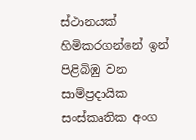ස්ථානයක් හිමිකරගන්නේ ඉන් පිළිබිඹු වන සාම්ප්‍රදායික සංස්කෘතික අංග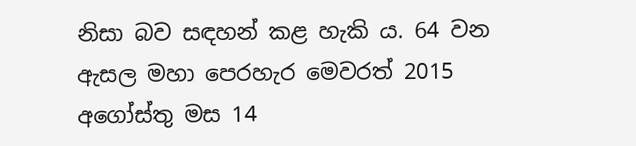නිසා බව සඳහන් කළ හැකි ය. 64 වන ඇසල මහා පෙරහැර මෙවරත් 2015 අගෝස්තු මස 14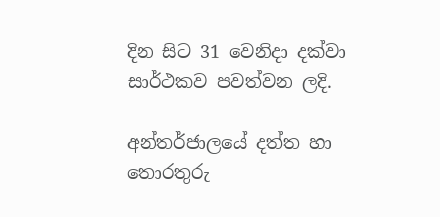දින සිට 31 වෙනිදා දක්වා සාර්ථකව පවත්වන ලදි.

අන්තර්ජාලයේ දත්ත හා තොරතුරු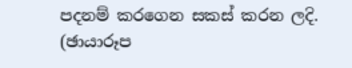පදනම් කරගෙන සකස් කරන ලදි.
(ඡායාරූප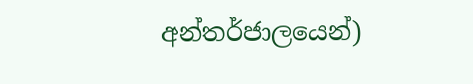අන්තර්ජාලයෙන්)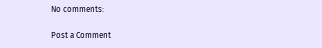No comments:

Post a Comment